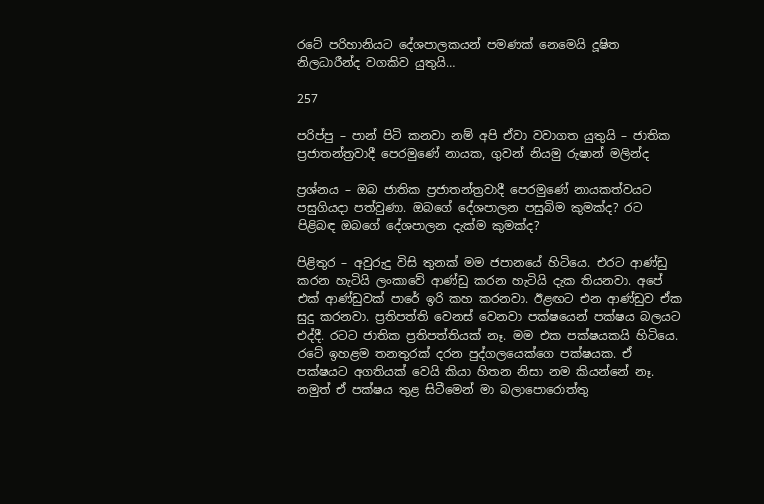රටේ පරිහානියට දේශපාලකයන් පමණක් නෙමෙයි දූෂිත නිලධාරීන්ද වගකිව යුතුයි…

257

පරිප්පු – පාන් පිටි කනවා නම් අපි ඒවා වවාගත යුතුයි – ජාතික ප්‍රජාතන්ත්‍රවාදී පෙරමුණේ නායක, ගුවන් නියමු රුෂාන් මලින්ද

ප්‍රශ්නය – ඔබ ජාතික ප්‍රජාතන්ත්‍රවාදී පෙරමුණේ නායකත්වයට පසුගියදා පත්වුණා. ඔබගේ දේශපාලන පසුබිම කුමක්ද? රට පිළිබඳ ඔබගේ දේශපාලන දැක්ම කුමක්ද?

පිළිතුර – අවුරුදු විසි තුනක් මම ජපානයේ හිටියෙ. එරට ආණ්ඩු කරන හැටියි ලංකාවේ ආණ්ඩු කරන හැටියි දැක තියනවා. අපේ එක් ආණ්ඩුවක් පාරේ ඉරි කහ කරනවා. ඊළඟට එන ආණ්ඩුව ඒක සුදු කරනවා. ප්‍රතිපත්ති වෙනස් වෙනවා පක්ෂයෙන් පක්ෂය බලයට එද්දී. රටට ජාතික ප්‍රතිපත්තියක් නෑ. මම එක පක්ෂයකයි හිටියෙ. රටේ ඉහළම තනතුරක් දරන පුද්ගලයෙක්ගෙ පක්ෂයක. ඒ පක්ෂයට අගතියක් වෙයි කියා හිතන නිසා නම කියන්නේ නෑ. නමුත් ඒ පක්ෂය තුළ සිටීමෙන් මා බලාපොරොත්තු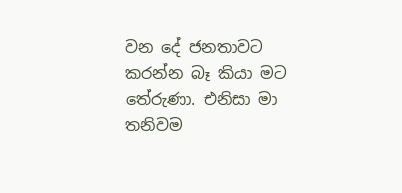වන දේ ජනතාවට කරන්න බෑ කියා මට තේරුණා. එනිසා මා තනිවම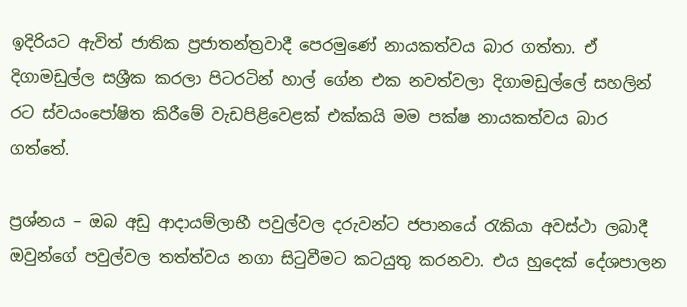ඉදිරියට ඇවිත් ජාතික ප්‍රජාතන්ත්‍රවාදී පෙරමුණේ නායකත්වය බාර ගත්තා. ඒ දිගාමඩුල්ල සශ්‍රීක කරලා පිටරටින් හාල් ගේන එක නවත්වලා දිගාමඩුල්ලේ සහලින් රට ස්වයංපෝෂිත කිරීමේ වැඩපිළිවෙළක් එක්කයි මම පක්ෂ නායකත්වය බාර ගත්තේ.

ප්‍රශ්නය – ඔබ අඩු ආදායම්ලාභී පවුල්වල දරුවන්ට ජපානයේ රැකියා අවස්ථා ලබාදී ඔවුන්ගේ පවුල්වල තත්ත්වය නගා සිටුවීමට කටයුතු කරනවා. එය හුදෙක් දේශපාලන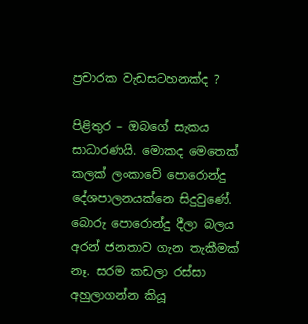ප්‍රචාරක වැඩසටහනක්ද ?

පිළිතුර – ඔබගේ සැකය සාධාරණයි. මොකද මෙතෙක් කලක් ලංකාවේ පොරොන්දු දේශපාලනයක්නෙ සිදුවුණේ. බොරු පොරොන්දු දීලා බලය අරන් ජනතාව ගැන තැකීමක් නෑ. සරම කඩලා රස්සා අහුලාගන්න කියූ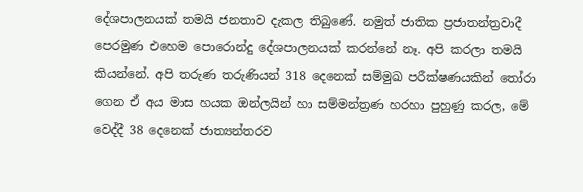දේශපාලනයක් තමයි ජනතාව දැකල තිබුණේ. නමුත් ජාතික ප්‍රජාතන්ත්‍රවාදී පෙරමුණ එහෙම පොරොන්දු දේශපාලනයක් කරන්නේ නෑ. අපි කරලා තමයි කියන්නේ. අපි තරුණ තරුණියන් 318 දෙනෙක් සම්මුඛ පරීක්ෂණයකින් තෝරා ගෙන ඒ අය මාස හයක ඔන්ලයින් හා සම්මන්ත්‍රණ හරහා පුහුණු කරල, මේ වෙද්දී 38 දෙනෙක් ජාත්‍යන්තරව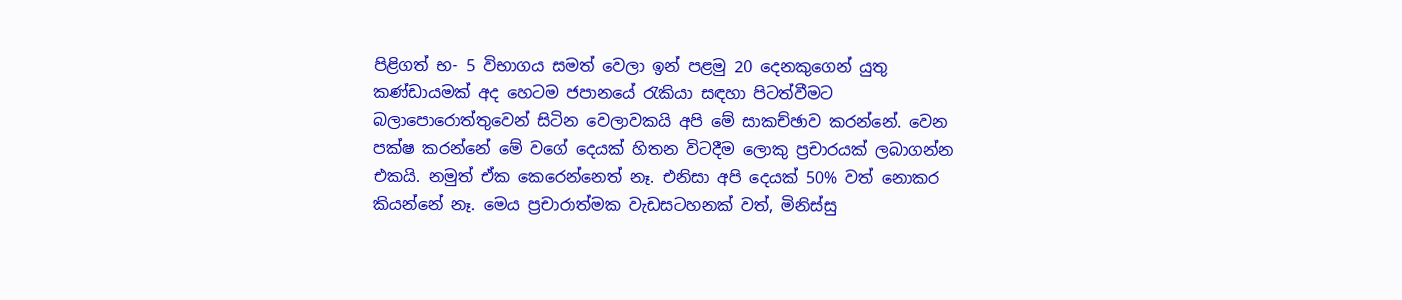පිළිගත් භ- 5 විභාගය සමත් වෙලා ඉන් පළමු 20 දෙනකුගෙන් යුතු කණ්ඩායමක් අද හෙටම ජපානයේ රැකියා සඳහා පිටත්වීමට බලාපොරොත්තුවෙන් සිටින වෙලාවකයි අපි මේ සාකච්ඡාව කරන්නේ. වෙන පක්ෂ කරන්නේ මේ වගේ දෙයක් හිතන විටදීම ලොකු ප්‍රචාරයක් ලබාගන්න එකයි. නමුත් ඒක කෙරෙන්නෙත් නෑ. එනිසා අපි දෙයක් 50% වත් නොකර කියන්නේ නෑ. මෙය ප්‍රචාරාත්මක වැඩසටහනක් වත්, මිනිස්සු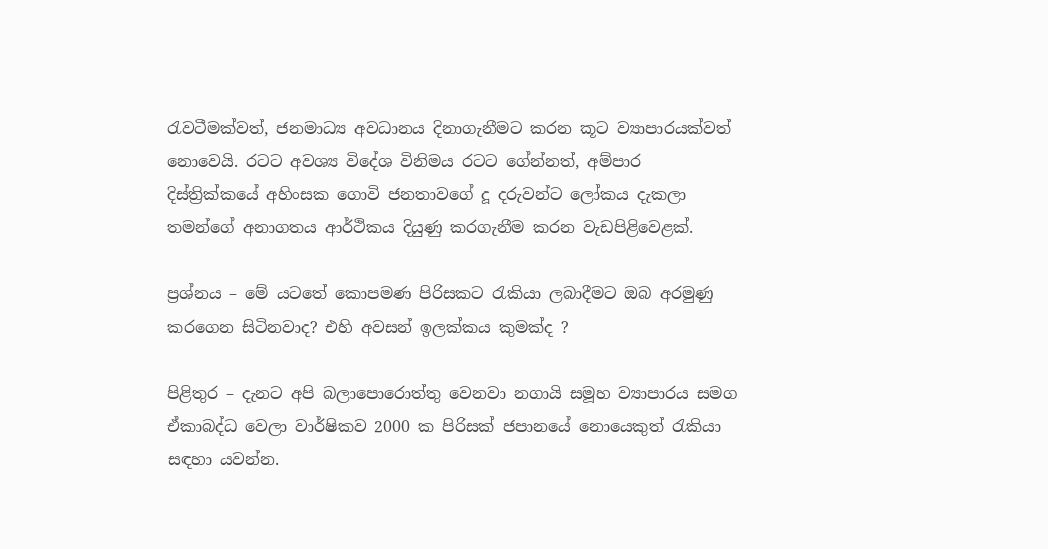රැවටීමක්වත්, ජනමාධ්‍ය අවධානය දිනාගැනීමට කරන කූට ව්‍යාපාරයක්වත් නොවෙයි. රටට අවශ්‍ය විදේශ විනිමය රටට ගේන්නත්, අම්පාර දිස්ත්‍රික්කයේ අහිංසක ගොවි ජනතාවගේ දූ දරුවන්ට ලෝකය දැකලා තමන්ගේ අනාගතය ආර්ථිකය දියුණු කරගැනීම කරන වැඩපිළිවෙළක්.

ප්‍රශ්නය – මේ යටතේ කොපමණ පිරිසකට රැකියා ලබාදීමට ඔබ අරමුණු කරගෙන සිටිනවාද? එහි අවසන් ඉලක්කය කුමක්ද ?

පිළිතුර – දැනට අපි බලාපොරොත්තු වෙනවා නගායි සමූහ ව්‍යාපාරය සමග ඒකාබද්ධ වෙලා වාර්ෂිකව 2000 ක පිරිසක් ජපානයේ නොයෙකුත් රැකියා සඳහා යවන්න.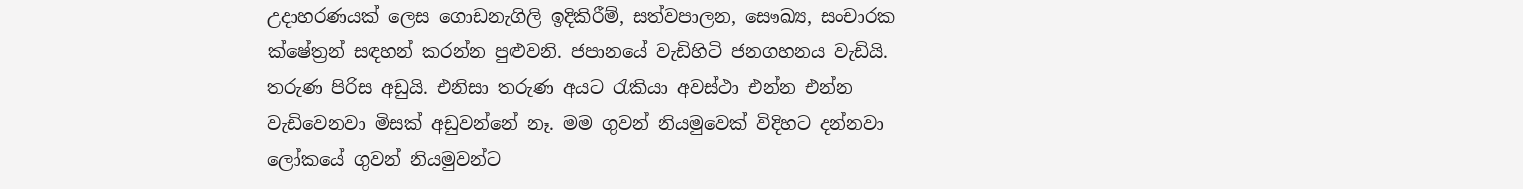උදාහරණයක් ලෙස ගොඩනැගිලි ඉදිකිරීම්, සත්වපාලන, සෞඛ්‍ය, සංචාරක ක්ෂේත්‍රන් සඳහන් කරන්න පුළුවනි. ජපානයේ වැඩිහිටි ජනගහනය වැඩියි. තරුණ පිරිස අඩුයි. එනිසා තරුණ අයට රැකියා අවස්ථා එන්න එන්න වැඩිවෙනවා මිසක් අඩුවන්නේ නෑ. මම ගුවන් නියමුවෙක් විදිහට දන්නවා ලෝකයේ ගුවන් නියමුවන්ට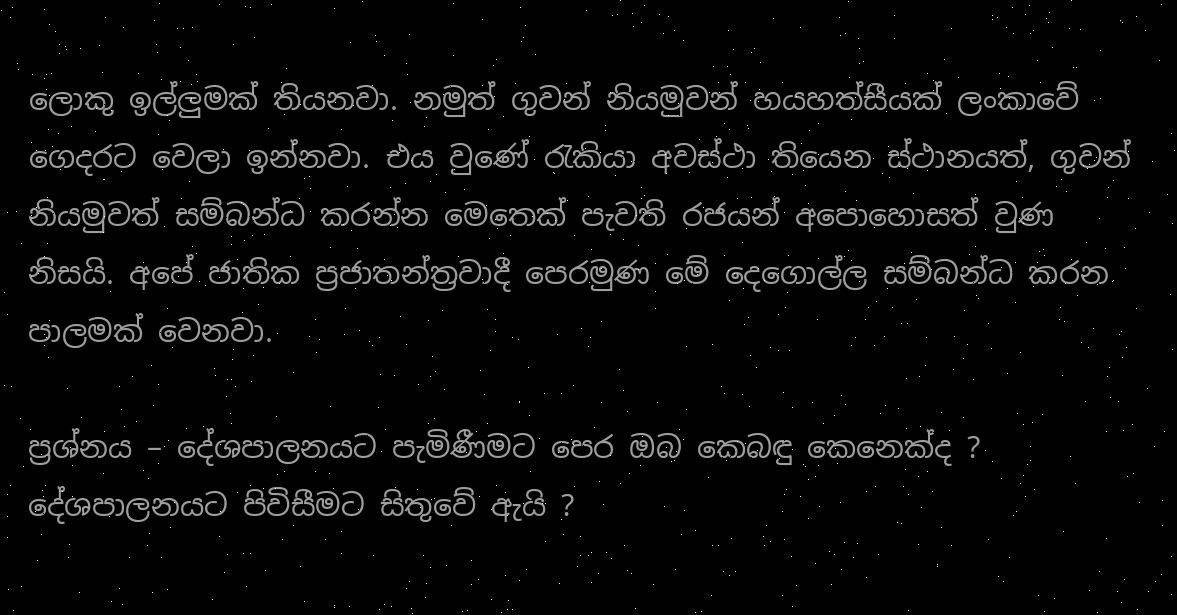ලොකු ඉල්ලුමක් තියනවා. නමුත් ගුවන් නියමුවන් හයහත්සීයක් ලංකාවේ ගෙදරට වෙලා ඉන්නවා. එය වුණේ රැකියා අවස්ථා තියෙන ස්ථානයත්, ගුවන් නියමුවත් සම්බන්ධ කරන්න මෙතෙක් පැවති රජයන් අපොහොසත් වුණ නිසයි. අපේ ජාතික ප්‍රජාතන්ත්‍රවාදී පෙරමුණ මේ දෙගොල්ල සම්බන්ධ කරන පාලමක් වෙනවා.

ප්‍රශ්නය – දේශපාලනයට පැමිණීමට පෙර ඔබ කෙබඳු කෙනෙක්ද ? දේශපාලනයට පිවිසීමට සිතුවේ ඇයි ?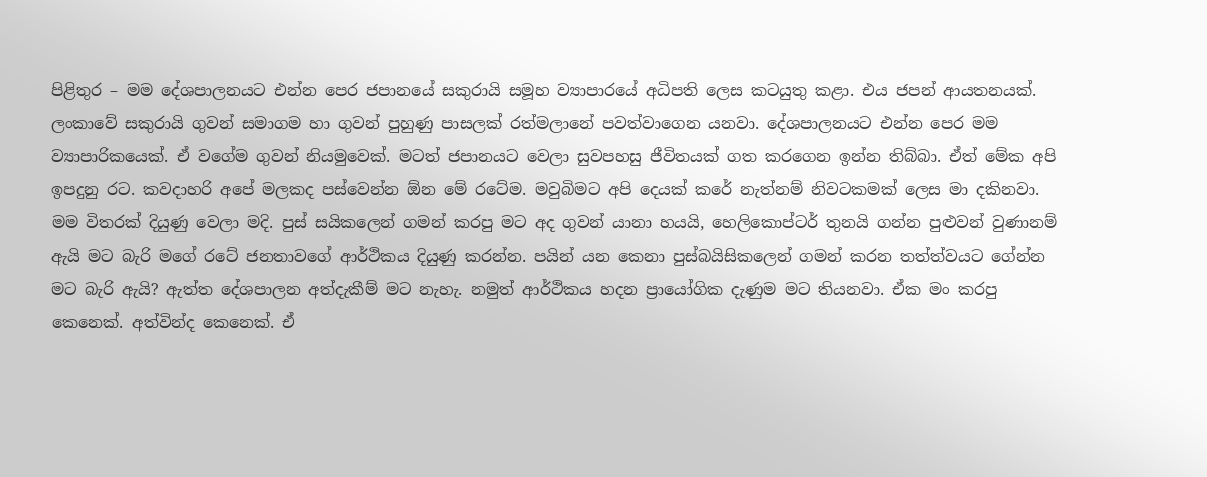පිළිතුර – මම දේශපාලනයට එන්න පෙර ජපානයේ සකුරායි සමූහ ව්‍යාපාරයේ අධිපති ලෙස කටයුතු කළා. එය ජපන් ආයතනයක්. ලංකාවේ සකුරායි ගුවන් සමාගම හා ගුවන් පුහුණු පාසලක් රත්මලානේ පවත්වාගෙන යනවා. දේශපාලනයට එන්න පෙර මම ව්‍යාපාරිකයෙක්. ඒ වගේම ගුවන් නියමුවෙක්. මටත් ජපානයට වෙලා සුවපහසු ජීවිතයක් ගත කරගෙන ඉන්න තිබ්බා. ඒත් මේක අපි ඉපදුනු රට. කවදාහරි අපේ මලකද පස්වෙන්න ඕන මේ රටේම. මවුබිමට අපි දෙයක් කරේ නැත්නම් නිවටකමක් ලෙස මා දකිනවා. මම විතරක් දියුණු වෙලා මදි. පුස් සයිකලෙන් ගමන් කරපු මට අද ගුවන් යානා හයයි, හෙලිකොප්ටර් තුනයි ගන්න පුළුවන් වුණානම් ඇයි මට බැරි මගේ රටේ ජනතාවගේ ආර්ථිකය දියුණු කරන්න. පයින් යන කෙනා පුස්බයිසිකලෙන් ගමන් කරන තත්ත්වයට ගේන්න මට බැරි ඇයි? ඇත්ත දේශපාලන අත්දැකීම් මට නැහැ. නමුත් ආර්ථිකය හදන ප්‍රායෝගික දැණුම මට තියනවා. ඒක මං කරපු කෙනෙක්. අත්වින්ද කෙනෙක්. ඒ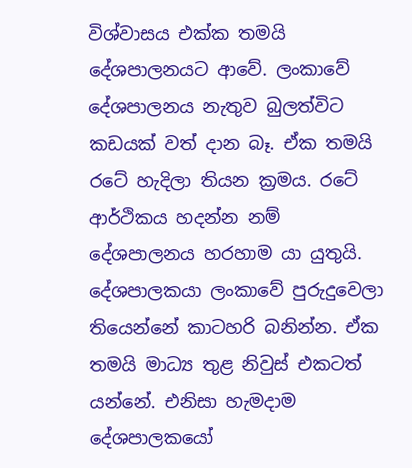විශ්වාසය එක්ක තමයි දේශපාලනයට ආවේ. ලංකාවේ දේශපාලනය නැතුව බුලත්විට කඩයක් වත් දාන බෑ. ඒක තමයි රටේ හැදිලා තියන ක්‍රමය. රටේ ආර්ථිකය හදන්න නම් දේශපාලනය හරහාම යා යුතුයි. දේශපාලකයා ලංකාවේ පුරුදුවෙලා තියෙන්නේ කාටහරි බනින්න. ඒක තමයි මාධ්‍ය තුළ නිවුස් එකටත් යන්නේ. එනිසා හැමදාම දේශපාලකයෝ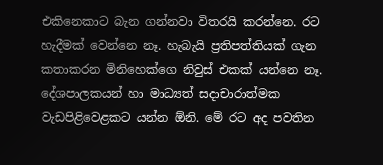එකිනෙකාට බැන ගන්නවා විතරයි කරන්නෙ. රට හැදීමක් වෙන්නෙ නෑ. හැබැයි ප්‍රතිපත්තියක් ගැන කතාකරන මිනිහෙක්ගෙ නිවුස් එකක් යන්නෙ නෑ. දේශපාලකයන් හා මාධ්‍යත් සදාචාරාත්මක වැඩපිළිවෙළකට යන්න ඕනි. මේ රට අද පවතින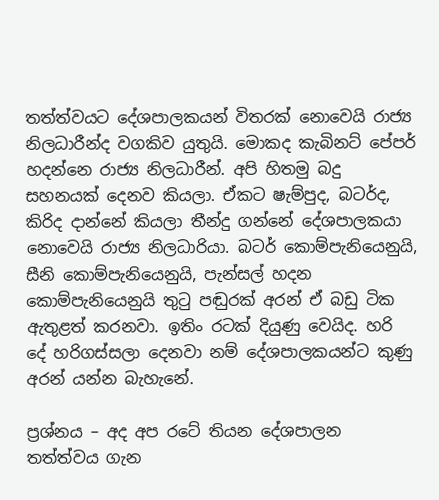තත්ත්වයට දේශපාලකයන් විතරක් නොවෙයි රාජ්‍ය නිලධාරීන්ද වගකිව යුතුයි. මොකද කැබිනට් පේපර් හදන්නෙ රාජ්‍ය නිලධාරීන්. අපි හිතමු බදු සහනයක් දෙනව කියලා. ඒකට ෂැම්පුද, බටර්ද, කිරිද දාන්නේ කියලා තීන්දු ගන්නේ දේශපාලකයා නොවෙයි රාජ්‍ය නිලධාරියා. බටර් කොම්පැනියෙනුයි, සීනි කොම්පැනියෙනුයි, පැන්සල් හදන කොම්පැනියෙනුයි තුටු පඬුරක් අරන් ඒ බඩු ටික ඇතුළත් කරනවා. ඉතිං රටක් දියුණු වෙයිද. හරි දේ හරිගස්සලා දෙනවා නම් දේශපාලකයන්ට කුණු අරන් යන්න බැහැනේ.

ප්‍රශ්නය – අද අප රටේ තියන දේශපාලන තත්ත්වය ගැන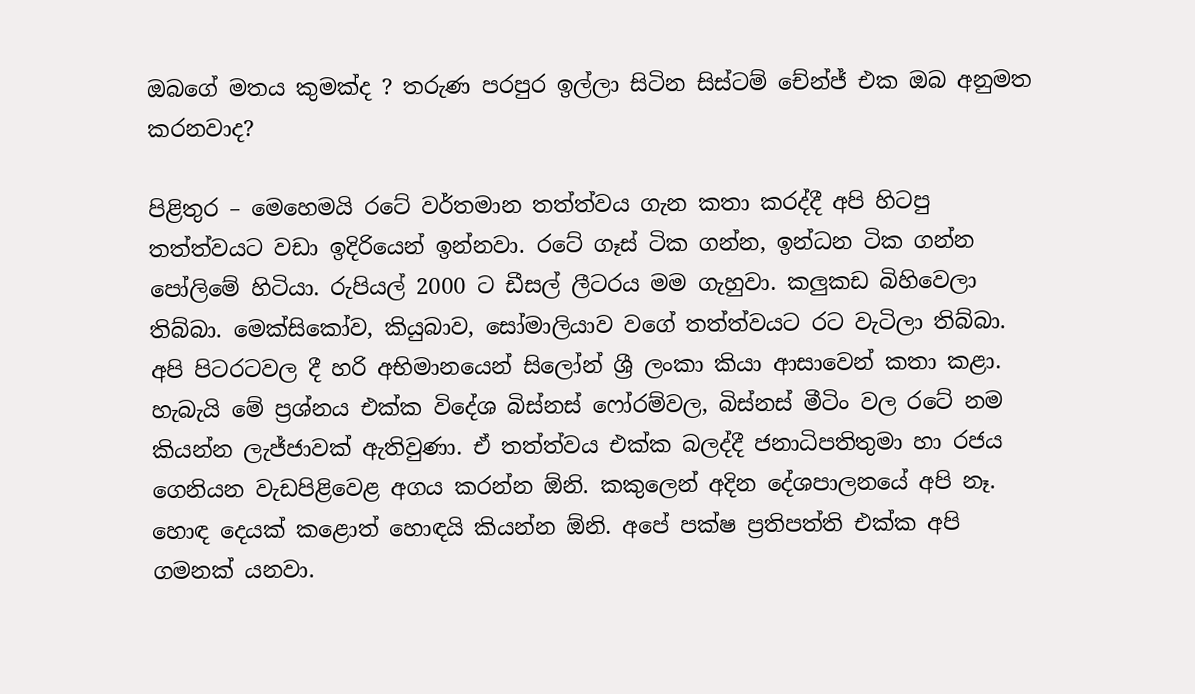ඔබගේ මතය කුමක්ද ? තරුණ පරපුර ඉල්ලා සිටින සිස්ටම් චේන්ජ් එක ඔබ අනුමත කරනවාද?

පිළිතුර – මෙහෙමයි රටේ වර්තමාන තත්ත්වය ගැන කතා කරද්දී අපි හිටපු තත්ත්වයට වඩා ඉදිරියෙන් ඉන්නවා. රටේ ගෑස් ටික ගන්න, ඉන්ධන ටික ගන්න පෝලිමේ හිටියා. රුපියල් 2000 ට ඩීසල් ලීටරය මම ගැහුවා. කලුකඩ බිහිවෙලා තිබ්බා. මෙක්සිකෝව, කියුබාව, සෝමාලියාව වගේ තත්ත්වයට රට වැටිලා තිබ්බා. අපි පිටරටවල දී හරි අභිමානයෙන් සිලෝන් ශ්‍රී ලංකා කියා ආසාවෙන් කතා කළා. හැබැයි මේ ප්‍රශ්නය එක්ක විදේශ බිස්නස් ෆෝරම්වල, බිස්නස් මීටිං වල රටේ නම කියන්න ලැජ්ජාවක් ඇතිවුණා. ඒ තත්ත්වය එක්ක බලද්දී ජනාධිපතිතුමා හා රජය ගෙනියන වැඩපිළිවෙළ අගය කරන්න ඕනි. කකුලෙන් අදින දේශපාලනයේ අපි නෑ. හොඳ දෙයක් කළොත් හොඳයි කියන්න ඕනි. අපේ පක්ෂ ප්‍රතිපත්ති එක්ක අපි ගමනක් යනවා.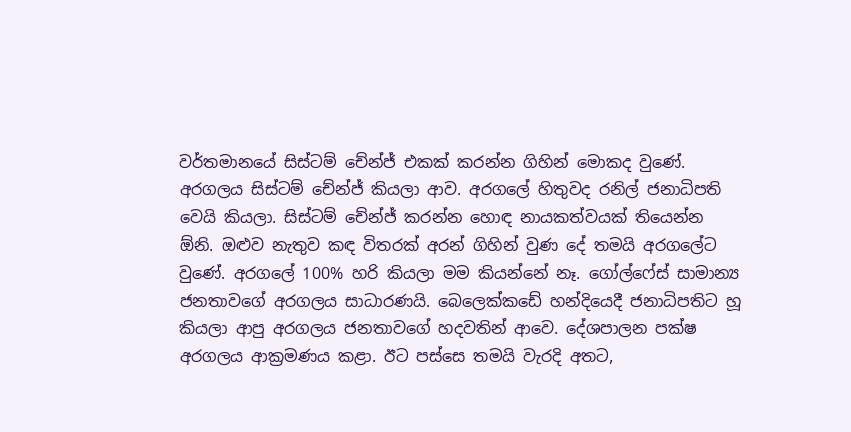වර්තමානයේ සිස්ටම් චේන්ජ් එකක් කරන්න ගිහින් මොකද වුණේ. අරගලය සිස්ටම් චේන්ජ් කියලා ආව. අරගලේ හිතුවද රනිල් ජනාධිපති වෙයි කියලා. සිස්ටම් චේන්ජ් කරන්න හොඳ නායකත්වයක් තියෙන්න ඕනි. ඔළුව නැතුව කඳ විතරක් අරන් ගිහින් වුණ දේ තමයි අරගලේට වුණේ. අරගලේ 100% හරි කියලා මම කියන්නේ නෑ. ගෝල්ෆේස් සාමාන්‍ය ජනතාවගේ අරගලය සාධාරණයි. බෙලෙක්කඩේ හන්දියෙදී ජනාධිපතිට හූ කියලා ආපු අරගලය ජනතාවගේ හදවතින් ආවෙ. දේශපාලන පක්ෂ අරගලය ආක්‍රමණය කළා. ඊට පස්සෙ තමයි වැරදි අතට,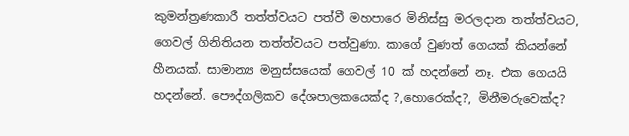කුමන්ත්‍රණකාරී තත්ත්වයට පත්වී මහපාරෙ මිනිස්සු මරලදාන තත්ත්වයට, ගෙවල් ගිනිතියන තත්ත්වයට පත්වුණා. කාගේ වුණත් ගෙයක් කියන්නේ හීනයක්. සාමාන්‍ය මනුස්සයෙක් ගෙවල් 10 ක් හදන්නේ නෑ. එක ගෙයයි හදන්නේ. පෞද්ගලිකව දේශපාලකයෙක්ද ?,හොරෙක්ද?, මිනීමරුවෙක්ද?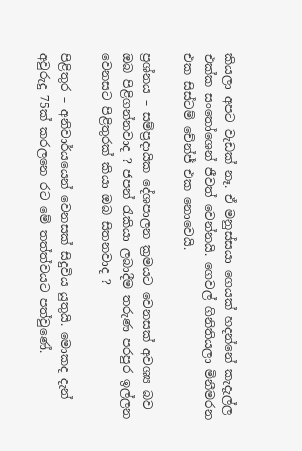කියලා අපට වැඩක් නෑ. ඒ මනුස්සයා ගෙයක් හදන්නේ කැදැල්ල එක්ක සංතෝශෙන් ජීවත් වෙන්නයි. ගෙවල් ගිනිතියලා මිනීමරන එක සිස්ටම් චේන්ජ් එක නොවෙයි.

ප්‍රශ්නය – සම්ප්‍රදායික දේශපාලන ක්‍රමයට වෙනසක් අවශ්‍ය බව ඔබ පිළිගන්නවාද ? ජපන් රැකියා ලබාදීම තරුණ පරපුර ඉල්ලන වෙනසට පිළිතුරක් කියා ඔබ සිතනවාද ?

පිළිතුර – අනිවාර්යයෙන් වෙනසක් සිදුවිය යුතුයි. මොකද දැන් අවුරුදු 75ක් කරලනෙ රට මේ තත්ත්වයට පත්වුණේ.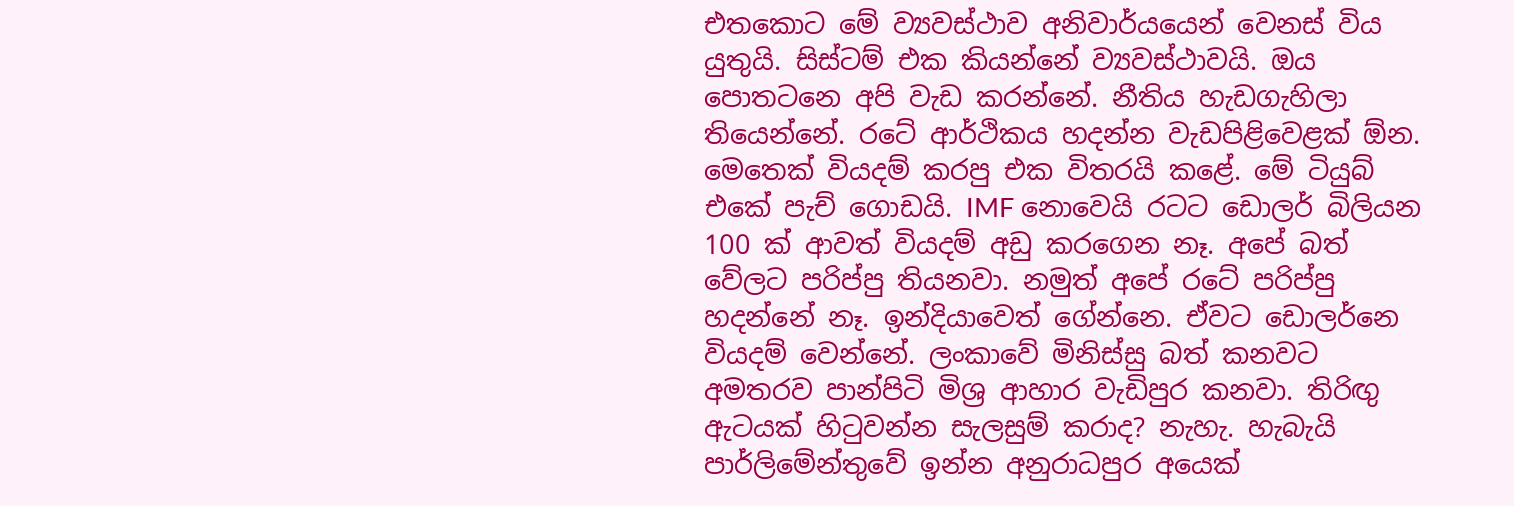එතකොට මේ ව්‍යවස්ථාව අනිවාර්යයෙන් වෙනස් විය යුතුයි. සිස්ටම් එක කියන්නේ ව්‍යවස්ථාවයි. ඔය පොතටනෙ අපි වැඩ කරන්නේ. නීතිය හැඩගැහිලා තියෙන්නේ. රටේ ආර්ථිකය හදන්න වැඩපිළිවෙළක් ඕන. මෙතෙක් වියදම් කරපු එක විතරයි කළේ. මේ ටියුබ් එකේ පැච් ගොඩයි. IMF නොවෙයි රටට ඩොලර් බිලියන 100 ක් ආවත් වියදම් අඩු කරගෙන නෑ. අපේ බත් වේලට පරිප්පු තියනවා. නමුත් අපේ රටේ පරිප්පු හදන්නේ නෑ. ඉන්දියාවෙත් ගේන්නෙ. ඒවට ඩොලර්නෙ වියදම් වෙන්නේ. ලංකාවේ මිනිස්සු බත් කනවට අමතරව පාන්පිටි මිශ්‍ර ආහාර වැඩිපුර කනවා. තිරිඟු ඇටයක් හිටුවන්න සැලසුම් කරාද? නැහැ. හැබැයි පාර්ලිමේන්තුවේ ඉන්න අනුරාධපුර අයෙක්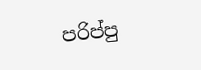පරිප්පු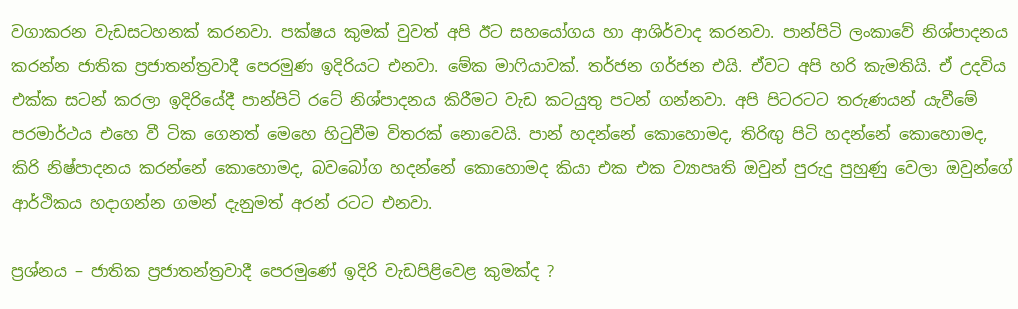වගාකරන වැඩසටහනක් කරනවා. පක්ෂය කුමක් වුවත් අපි ඊට සහයෝගය හා ආශිර්වාද කරනවා. පාන්පිටි ලංකාවේ නිශ්පාදනය කරන්න ජාතික ප්‍රජාතන්ත්‍රවාදී පෙරමුණ ඉදිරියට එනවා. මේක මාෆියාවක්. තර්ජන ගර්ජන එයි. ඒවට අපි හරි කැමතියි. ඒ උදවිය එක්ක සටන් කරලා ඉදිරියේදී පාන්පිටි රටේ නිශ්පාදනය කිරීමට වැඩ කටයුතු පටන් ගන්නවා. අපි පිටරටට තරුණයන් යැවීමේ පරමාර්ථය එහෙ වී ටික ගෙනත් මෙහෙ හිටුවීම විතරක් නොවෙයි. පාන් හදන්නේ කොහොමද, තිරිඟු පිටි හදන්නේ කොහොමද, කිරි නිෂ්පාදනය කරන්නේ කොහොමද, බවබෝග හදන්නේ කොහොමද කියා එක එක ව්‍යාපෘති ඔවුන් පුරුදු පුහුණු වෙලා ඔවුන්ගේ ආර්ථිකය හදාගන්න ගමන් දැනුමත් අරන් රටට එනවා.

ප්‍රශ්නය – ජාතික ප්‍රජාතන්ත්‍රවාදී පෙරමුණේ ඉදිරි වැඩපිළිවෙළ කුමක්ද ?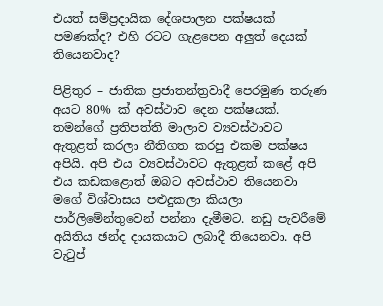එයත් සම්ප්‍රදායික දේශපාලන පක්ෂයක් පමණක්ද? එහි රටට ගැළපෙන අලුත් දෙයක් තියෙනවාද?

පිළිතුර – ජාතික ප්‍රජාතන්ත්‍රවාදී පෙරමුණ තරුණ අයට 80% ක් අවස්ථාව දෙන පක්ෂයක්. තමන්ගේ ප්‍රතිපත්ති මාලාව ව්‍යවස්ථාවට ඇතුළත් කරලා නීතිගත කරපු එකම පක්ෂය අපියි. අපි එය ව්‍යවස්ථාවට ඇතුළත් කළේ අපි එය කඩකළොත් ඔබට අවස්ථාව තියෙනවා මගේ විශ්වාසය පළුදුකලා කියලා පාර්ලිමේන්තුවෙන් පන්නා දැමීමට. නඩු පැවරීමේ අයිතිය ඡන්ද දායකයාට ලබාදී තියෙනවා. අපි වැටුප්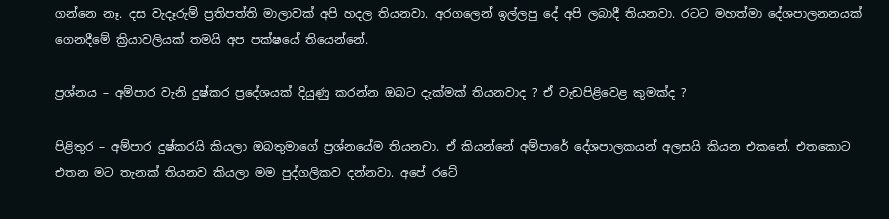ගන්නෙ නෑ. දස වැදෑරුම් ප්‍රතිපත්ති මාලාවක් අපි හදල තියනවා. අරගලෙන් ඉල්ලපු දේ අපි ලබාදී තියනවා. රටට මහත්මා දේශපාලනනයක් ගෙනදීමේ ක්‍රියාවලියක් තමයි අප පක්ෂයේ තියෙන්නේ.

ප්‍රශ්නය – අම්පාර වැනි දුෂ්කර ප්‍රදේශයක් දියුණු කරන්න ඔබට දැක්මක් තියනවාද ? ඒ වැඩපිළිවෙළ කුමක්ද ?

පිළිතුර – අම්පාර දුෂ්කරයි කියලා ඔබතුමාගේ ප්‍රශ්නයේම තියනවා. ඒ කියන්නේ අම්පාරේ දේශපාලකයන් අලසයි කියන එකනේ. එතකොට එතන මට තැනක් තියනව කියලා මම පුද්ගලිකව දන්නවා. අපේ රටේ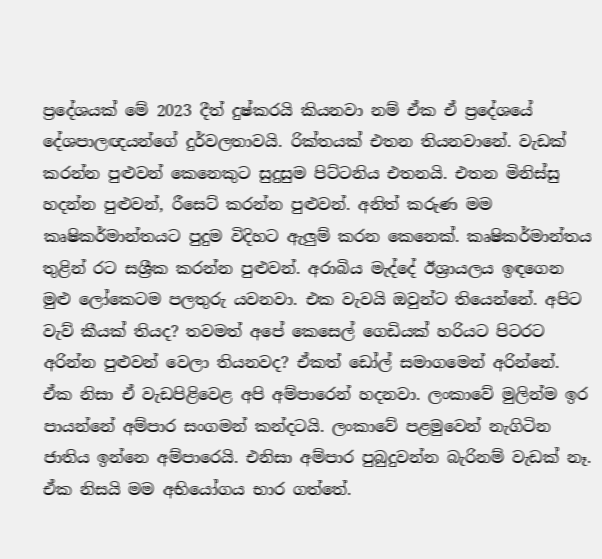ප්‍රදේශයක් මේ 2023 දීත් දුෂ්කරයි කියනවා නම් ඒක ඒ ප්‍රදේශයේ දේශපාලඥයන්ගේ දුර්වලතාවයි. රික්තයක් එතන තියනවානේ. වැඩක් කරන්න පුළුවන් කෙනෙකුට සුදුසුම පිට්ටනිය එතනයි. එතන මිනිස්සු හදන්න පුළුවන්, රීසෙට් කරන්න පුළුවන්. අනිත් කරුණ මම කෘෂිකර්මාන්තයට පුදුම විදිහට ඇලුම් කරන කෙනෙක්. කෘෂිකර්මාන්තය තුළින් රට සශ්‍රීක කරන්න පුළුවන්. අරාබිය මැද්දේ ඊශ්‍රායලය ඉඳගෙන මුළු ලෝකෙටම පලතුරු යවනවා. එක වැවයි ඔවුන්ට තියෙන්නේ. අපිට වැව් කීයක් තියද? තවමත් අපේ කෙසෙල් ගෙඩියක් හරියට පිටරට අරින්න පුළුවන් වෙලා තියනවද? ඒකත් ඩෝල් සමාගමෙන් අරින්නේ. ඒක නිසා ඒ වැඩපිළිවෙළ අපි අම්පාරෙන් හදනවා. ලංකාවේ මුලින්ම ඉර පායන්නේ අම්පාර සංගමන් කන්දටයි. ලංකාවේ පළමුවෙන් නැගිටින ජාතිය ඉන්නෙ අම්පාරෙයි. එනිසා අම්පාර පුබුදුවන්න බැරිනම් වැඩක් නෑ. ඒක නිසයි මම අභියෝගය භාර ගත්තේ.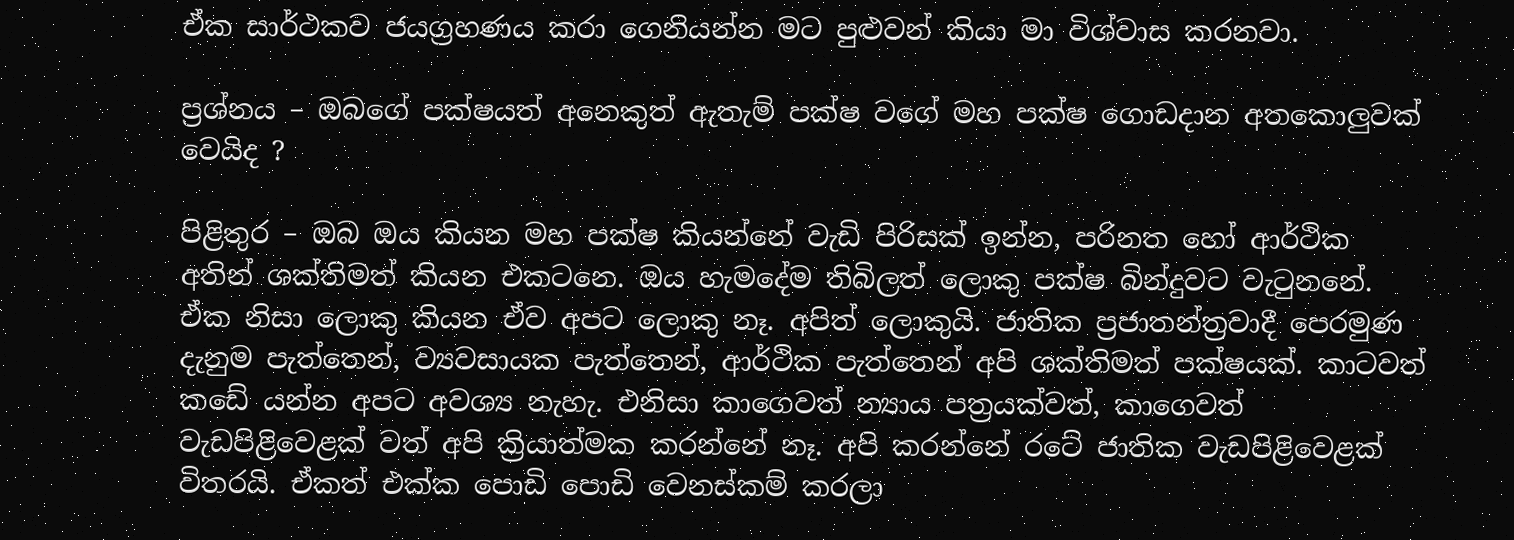ඒක සාර්ථකව ජයග්‍රහණය කරා ගෙනියන්න මට පුළුවන් කියා මා විශ්වාස කරනවා.

ප්‍රශ්නය – ඔබගේ පක්ෂයත් අනෙකුත් ඇතැම් පක්ෂ වගේ මහ පක්ෂ ගොඩදාන අතකොලුවක් වෙයිද ?

පිළිතුර – ඔබ ඔය කියන මහ පක්ෂ කියන්නේ වැඩි පිරිසක් ඉන්න, පරිනත හෝ ආර්ථික අතින් ශක්තිමත් කියන එකටනෙ. ඔය හැමදේම තිබිලත් ලොකු පක්ෂ බින්දුවට වැටුනනේ. ඒක නිසා ලොකු කියන ඒව අපට ලොකු නෑ. අපිත් ලොකුයි. ජාතික ප්‍රජාතන්ත්‍රවාදී පෙරමුණ දැනුම පැත්තෙන්, ව්‍යවසායක පැත්තෙන්, ආර්ථික පැත්තෙන් අපි ශක්තිමත් පක්ෂයක්. කාටවත් කඩේ යන්න අපට අවශ්‍ය නැහැ. එනිසා කාගෙවත් න්‍යාය පත්‍රයක්වත්, කාගෙවත් වැඩපිළිවෙළක් වත් අපි ක්‍රියාත්මක කරන්නේ නෑ. අපි කරන්නේ රටේ ජාතික වැඩපිළිවෙළක් විතරයි. ඒකත් එක්ක පොඩි පොඩි වෙනස්කම් කරලා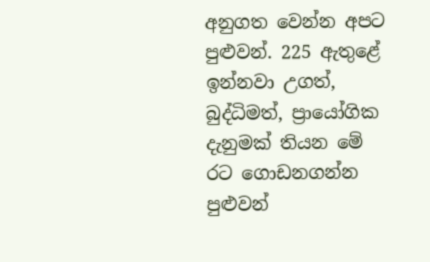අනුගත වෙන්න අපට පුළුවන්. 225 ඇතුළේ ඉන්නවා උගත්, බුද්ධිමත්, ප්‍රායෝගික දැනුමක් තියන මේ රට ගොඩනගන්න පුළුවන්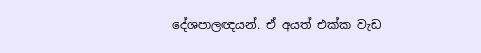දේශපාලඥයන්. ඒ අයත් එක්ක වැඩ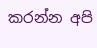කරන්න අපි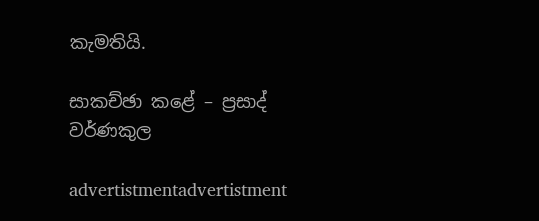කැමතියි.

සාකච්ඡා කළේ – ප්‍රසාද් වර්ණකුල

advertistmentadvertistment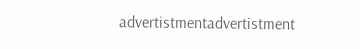advertistmentadvertistment